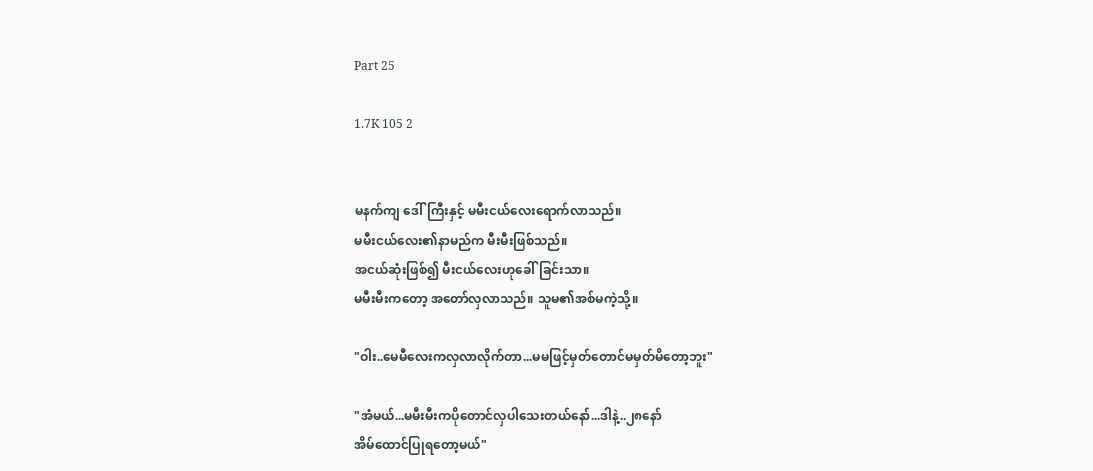Part 25

1.7K 105 2


မနက်ကျ ဒေါ်ကြီးနှင့် မမီးငယ်လေးရောက်လာသည်။
မမီးငယ်လေး၏နာမည်က မီးမီးဖြစ်သည်။
အငယ်ဆုံးဖြစ်၍ မီးငယ်လေးဟုခေါ်ခြင်းသာ။
မမီးမီးကတော့ အတော်လှလာသည်။ သူမ၏အစ်မကဲ့သို့။

"ဝါး..မေမီလေးကလှလာလိုက်တာ...မမဖြင့်မှတ်တောင်မမှတ်မိတော့ဘူး"

"အံမယ်...မမီးမီးကပိုတောင်လှပါသေးတယ်နော်...ဒါနဲ့..၂၈နော်
အိမ်ထောင်ပြုရတော့မယ်"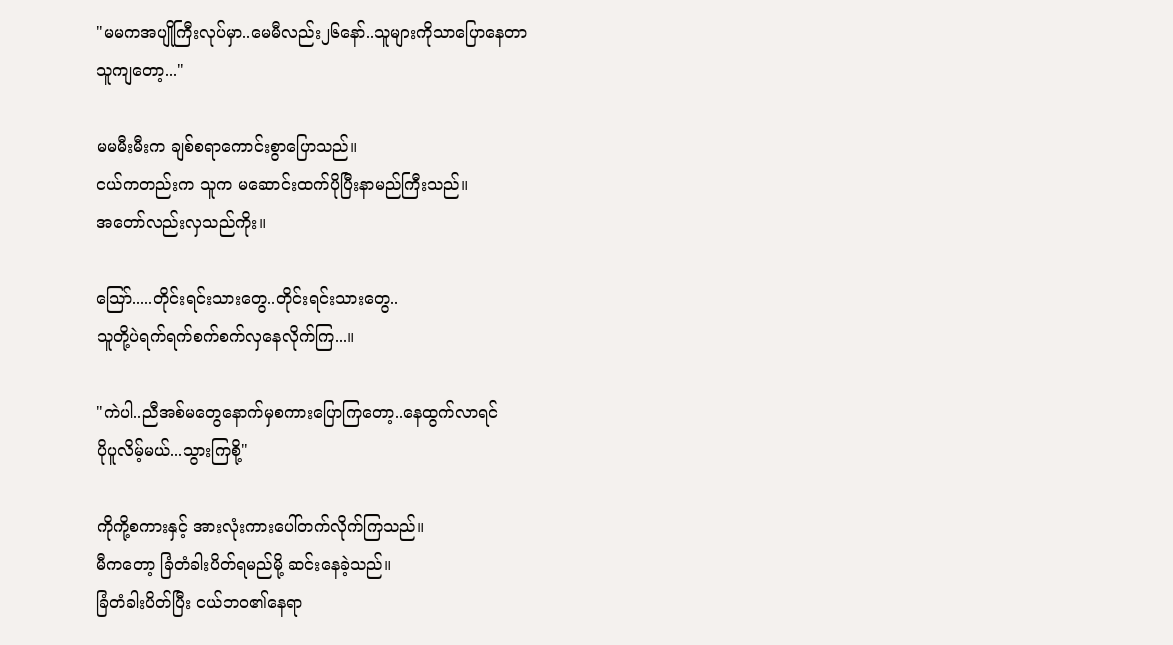"မမကအပျိုကြီးလုပ်မှာ..မေမီလည်း၂၆နော်..သူများကိုသာပြောနေတာ
သူကျတော့..."

မမမီးမီးက ချစ်စရာကောင်းစွာပြောသည်။
ငယ်ကတည်းက သူက မဆောင်းထက်ပိုပြီးနာမည်ကြီးသည်။
အတော်လည်းလှသည်ကိုး။

သြော်.....တိုင်းရင်းသားတွေ..တိုင်းရင်းသားတွေ..
သူတို့ပဲရက်ရက်စက်စက်လှနေလိုက်ကြ...။

"ကဲပါ..ညီအစ်မတွေနောက်မှစကားပြောကြတော့..နေထွက်လာရင်
ပိုပူလိမ့်မယ်...သွားကြစို့"

ကိုကို့စကားနှင့် အားလုံးကားပေါ်တက်လိုက်ကြသည်။
မီကတော့ ခြံတံခါးပိတ်ရမည်မို့ ဆင်းနေခဲ့သည်။
ခြံတံခါးပိတ်ပြီး ငယ်ဘဝ၏နေရာ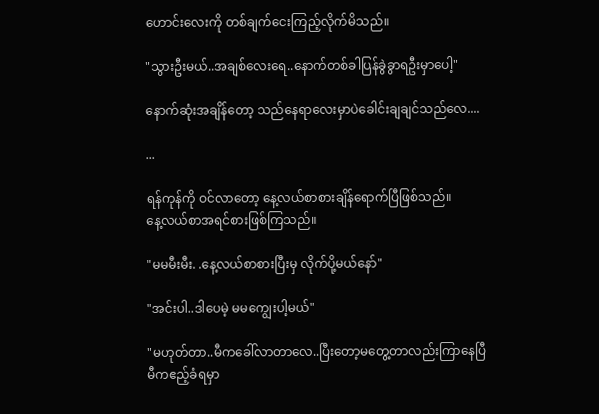ဟောင်းလေးကို တစ်ချက်ငေးကြည့်လိုက်မိသည်။

"သွားဦးမယ်..အချစ်လေးရေ..နောက်တစ်ခါပြန်ခွဲခွာရဦးမှာပေါ့"

နောက်ဆုံးအချိန်တော့ သည်နေရာလေးမှာပဲခေါင်းချချင်သည်လေ....

...

ရန်ကုန်ကို ဝင်လာတော့ နေ့လယ်စာစားချိန်ရောက်ပြီဖြစ်သည်။
နေ့လယ်စာအရင်စားဖြစ်ကြသည်။

"မမမီးမီး. .နေ့လယ်စာစားပြီးမှ လိုက်ပို့မယ်နော်"

"အင်းပါ..ဒါပေမဲ့ မမကျွေးပါ့မယ်"

"မဟုတ်တာ..မီကခေါ်လာတာလေ..ပြီးတော့မတွေ့တာလည်းကြာနေပြီ
မီကဧည့်ခံရမှာ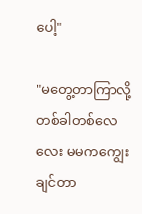ပေါ့"

"မတွေ့တာကြာလို့ တစ်ခါတစ်လေလေး မမကကျွေးချင်တာ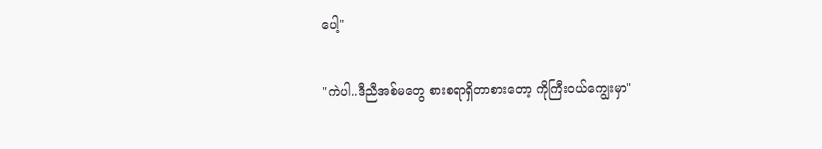ပေါ့"

"ကဲပါ..ဒီညီအစ်မတွေ စားစရာရှိတာစားတော့ ကိုကြီးဝယ်ကျွေးမှာ"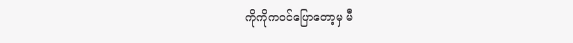ကိုကိုကဝင်ပြောတော့မှ မီ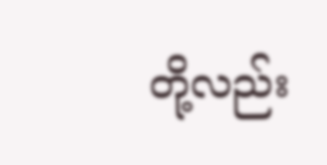တို့လည်း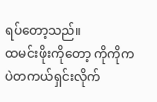ရပ်တော့သည်။
ထမင်းဖိုးကိုတော့ ကိုကိုကပဲတကယ်ရှင်းလိုက်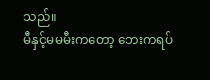သည်။
မီနှင့်မမမီးကတော့ ဘေးကရပ်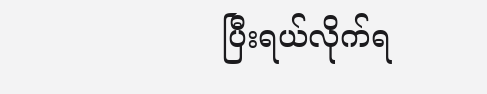ပြီးရယ်လိုက်ရ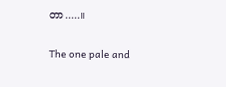တာ.....။

The one pale and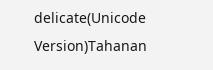delicate(Unicode Version)Tahanan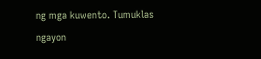ng mga kuwento. Tumuklas ngayon